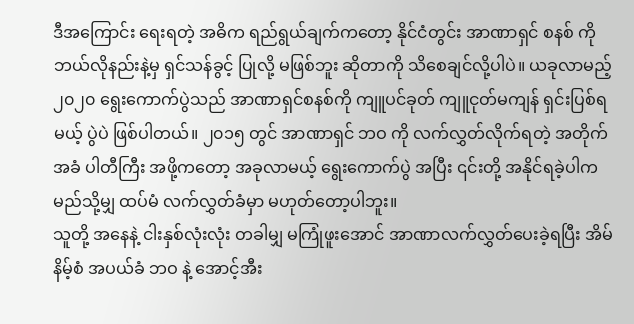ဒီအကြောင်း ရေးရတဲ့ အဓိက ရည်ရွယ်ချက်ကတော့ နိုင်ငံတွင်း အာဏာရှင် စနစ် ကို ဘယ်လိုနည်းနဲ့မှ ရှင်သန်ခွင့် ပြုလို့ မဖြစ်ဘူး ဆိုတာကို သိစေချင်လို့ပါပဲ။ ယခုလာမည့် ၂၀၂၀ ရွေးကောက်ပွဲသည် အာဏာရှင်စနစ်ကို ကျူပင်ခုတ် ကျူငုတ်မကျန် ရှင်းပြစ်ရမယ့် ပွဲပဲ ဖြစ်ပါတယ်။ ၂၀၁၅ တွင် အာဏာရှင် ဘဝ ကို လက်လွှတ်လိုက်ရတဲ့ အတိုက်အခံ ပါတီကြီး အဖို့ကတော့ အခုလာမယ့် ရွေးကောက်ပွဲ အပြီး ၎င်းတို့ အနိုင်ရခဲ့ပါက မည်သို့မျှ ထပ်မံ လက်လွှတ်ခံမှာ မဟုတ်တော့ပါဘူး။
သူတို့ အနေနဲ့ ငါးနှစ်လုံးလုံး တခါမျှ မကြုံဖူးအောင် အာဏာလက်လွှတ်ပေးခဲ့ရပြီး အိမ်နိမ့်စံ အပယ်ခံ ဘဝ နဲ့ အောင့်အီး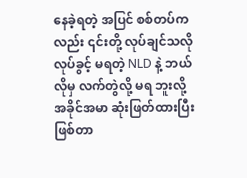နေခဲ့ရတဲ့ အပြင် စစ်တပ်ကလည်း ၎င်းတို့ လုပ်ချင်သလို လုပ်ခွင့် မရတဲ့ NLD နဲ့ ဘယ်လိုမှ လက်တွဲလို့ မရ ဘူးလို့ အခိုင်အမာ ဆုံးဖြတ်ထားပြီး ဖြစ်တာ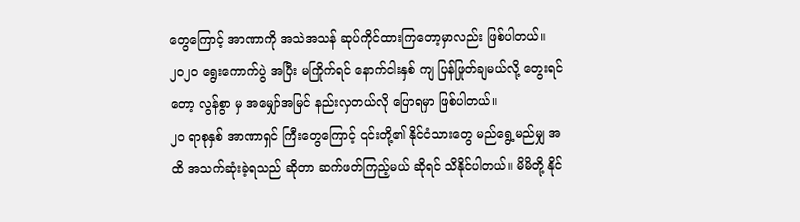တွေကြောင့် အာဏာကို အသဲအသန် ဆုပ်ကိုင်ထားကြတော့မှာလည်း ဖြစ်ပါတယ်။ ၂၀၂၀ ရွေးကောက်ပွဲ အပြီး မကြိုက်ရင် နောက်ငါးနှစ် ကျ ပြန်ဖြုတ်ချမယ်လို့ တွေးရင်တော့ လွန်စွာ မှ အမျှော်အမြင် နည်းလှတယ်လို ပြောရမှာ ဖြစ်ပါတယ်။
၂၀ ရာစုနှစ် အာဏာရှင် ကြီးတွေကြောင့် ၎င်းတို့၏ နိုင်ငံသားတွေ မည်ရွေ့မည်မျှ အထိ အသက်ဆုံးခဲ့ရသည် ဆိုတာ ဆက်ဖတ်ကြည့်မယ် ဆိုရင် သိနိုင်ပါတယ်။ မိမိတို့ နိုင်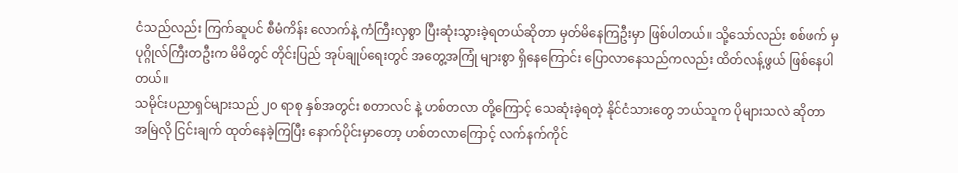ငံသည်လည်း ကြက်ဆူပင် စီမံကိန်း လောက်နဲ့ ကံကြီးလှစွာ ပြီးဆုံးသွားခဲ့ရတယ်ဆိုတာ မှတ်မိနေကြဦးမှာ ဖြစ်ပါတယ်။ သို့သော်လည်း စစ်ဖက် မှ ပုဂ္ဂိုလ်ကြီးတဦးက မိမိတွင် တိုင်းပြည် အုပ်ချုပ်ရေးတွင် အတွေ့အကြုံ များစွာ ရှိနေကြောင်း ပြောလာနေသည်ကလည်း ထိတ်လန့်ဖွယ် ဖြစ်နေပါတယ်။
သမိုင်းပညာရှင်များသည် ၂၀ ရာစု နှစ်အတွင်း စတာလင် နဲ့ ဟစ်တလာ တို့ကြောင့် သေဆုံးခဲ့ရတဲ့ နိုင်ငံသားတွေ ဘယ်သူက ပိုများသလဲ ဆိုတာ အမြဲလို ငြင်းချက် ထုတ်နေခဲ့ကြပြီး နောက်ပိုင်းမှာတော့ ဟစ်တလာကြောင့် လက်နက်ကိုင်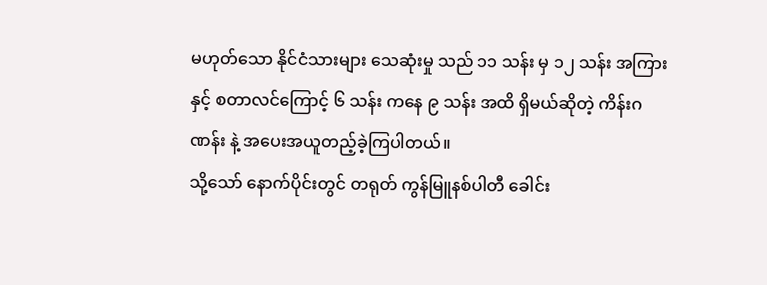မဟုတ်သော နိုင်ငံသားများ သေဆုံးမှု သည် ၁၁ သန်း မှ ၁၂ သန်း အကြား နှင့် စတာလင်ကြောင့် ၆ သန်း ကနေ ၉ သန်း အထိ ရှိမယ်ဆိုတဲ့ ကိန်းဂဏန်း နဲ့ အပေးအယူတည့်ခဲ့ကြပါတယ်။
သို့သော် နောက်ပိုင်းတွင် တရုတ် ကွန်မြူနစ်ပါတီ ခေါင်း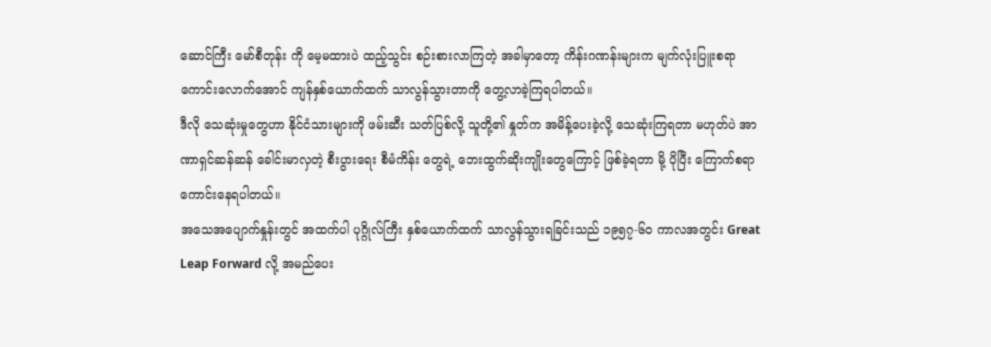ဆောင်ကြီး မော်စီတုန်း ကို မေ့မထားပဲ ထည့်သွင်း စဉ်းစားလာကြတဲ့ အခါမှာတော့ ကိန်းဂဏန်းများက မျက်လုံးပြူးစရာ ကောင်းလောက်အောင် ကျန်နှစ်ယောက်ထက် သာလွန်သွားတာကို တွေ့လာခဲ့ကြရပါတယ်။
ဒီလို သေဆုံးမှုတွေဟာ နိုင်ငံသားများကို ဖမ်းဆီး သတ်ပြစ်လို့ သူတို့၏ နှုတ်က အမိန့်ပေးခဲ့လို့ သေဆုံးကြရတာ မဟုတ်ပဲ အာဏာရှင်ဆန်ဆန် ခေါင်းမာလှတဲ့ စီးပွားရေး စီမံကိန်း တွေရဲ့ ဘေးထွက်ဆိုးကျိုးတွေကြောင့် ဖြစ်ခဲ့ရတာ မို့ ပိုပြီး ကြောက်စရာ ကောင်းနေရပါတယ်။
အသေအပျောက်နှုန်းတွင် အထက်ပါ ပုဂ္ဂိုလ်ကြီး နှစ်ယောက်ထက် သာလွန်သွားရခြင်းသည် ၁၉၅၇-၆၀ ကာလအတွင်း Great Leap Forward လို့ အမည်ပေး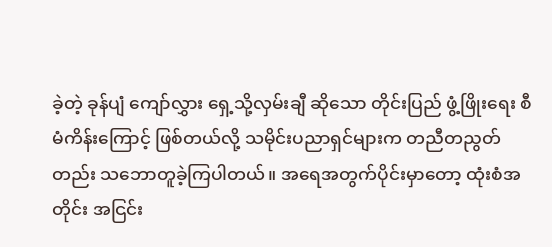ခဲ့တဲ့ ခုန်ပျံ ကျော်လွှား ရှေ့သို့လှမ်းချီ ဆိုသော တိုင်းပြည် ဖွံ့ဖြိုးရေး စီမံကိန်းကြောင့် ဖြစ်တယ်လို့ သမိုင်းပညာရှင်များက တညီတညွတ်တည်း သဘောတူခဲ့ကြပါတယ်။ အရေအတွက်ပိုင်းမှာတော့ ထုံးစံအတိုင်း အငြင်း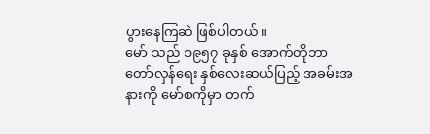ပွားနေကြဆဲ ဖြစ်ပါတယ်။
မော် သည် ၁၉၅၇ ခုနှစ် အောက်တိုဘာ တော်လှန်ရေး နှစ်လေးဆယ်ပြည့် အခမ်းအနားကို မော်စကိုမှာ တက်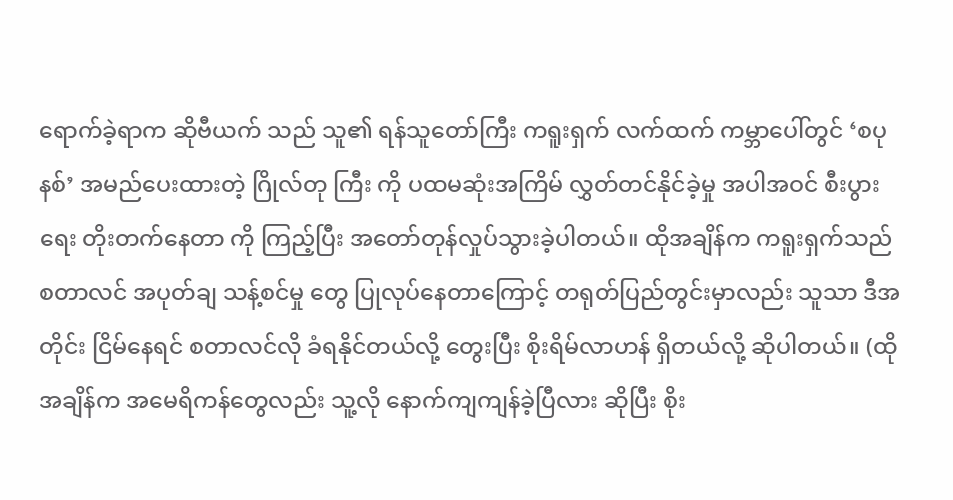ရောက်ခဲ့ရာက ဆိုဗီယက် သည် သူ၏ ရန်သူတော်ကြီး ကရူးရှက် လက်ထက် ကမ္ဘာပေါ်တွင် ‘စပုနစ်’ အမည်ပေးထားတဲ့ ဂြိုလ်တု ကြီး ကို ပထမဆုံးအကြိမ် လွှတ်တင်နိုင်ခဲ့မှု အပါအဝင် စီးပွားရေး တိုးတက်နေတာ ကို ကြည့်ပြီး အတော်တုန်လှုပ်သွားခဲ့ပါတယ်။ ထိုအချိန်က ကရူးရှက်သည် စတာလင် အပုတ်ချ သန့်စင်မှု တွေ ပြုလုပ်နေတာကြောင့် တရုတ်ပြည်တွင်းမှာလည်း သူသာ ဒီအတိုင်း ငြိမ်နေရင် စတာလင်လို ခံရနိုင်တယ်လို့ တွေးပြီး စိုးရိမ်လာဟန် ရှိတယ်လို့ ဆိုပါတယ်။ (ထိုအချိန်က အမေရိကန်တွေလည်း သူ့လို နောက်ကျကျန်ခဲ့ပြီလား ဆိုပြီး စိုး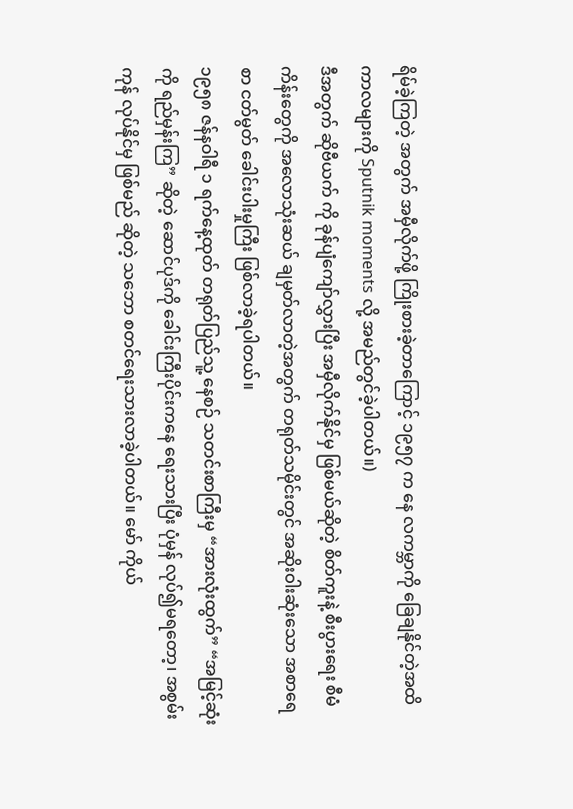ရိမ်ခဲ့ကြတဲ့ အတွက် အမှီလိုက်ဖို့ ကြိုးစားခဲ့တာကြောင့် ၁၉၅၇ က နေ လကမ္ဘာကို ခြေချနိုင်တဲ့အထိ ကာလများကို Sputnik moments လို့ အမည်တွင်ခဲ့ပါတယ်။)
ဒီအတွက် ဆိုဗီယက် ကို ခုန်ပျံကျော်လွှားပြီး အမှီလိုက်နိုင်မှ ဖြစ်မယ်ဆိုတဲ့ စိတ်ကူးနဲ့ စီးပွားရေး စီမံကိန်းတွေကို အလောသုံးဆယ် ချမှတ်လာတဲ့အတွက် တရုတ်သမိုင်းတွင် အဆိုးဝါးဆုံးသော အစာရေစာ ငတ်မွတ် ခေါင်းပါးမှုကြီး ဖြစ်လာခဲ့ရပါတယ်။
၁၉၅၈ ဇန်နဝါရီ ၁ ရက်နေ့ထုတ် တရုတ်ပြည်သူ့ နေစဉ် သတင်းစာကြီးမှ “အားလုံးထွက်” “အမြင့်ဆုံးကို ရည်မှန်းကြ” ဆိုတဲ့ ဆောင်ပုဒ်ကို ခေါင်းကြီးပိုင်းကနေ ရေးသားပြီး ပုံမှန် လုပ်၍မရတော့၊ အစွမ်းကုန် လုပ်နိုင်မှ ဖြစ်မည် ဆိုတဲ့ သဘော စတင်ရေးသားလာခဲ့ပါတယ်။ မော် ကိုယ်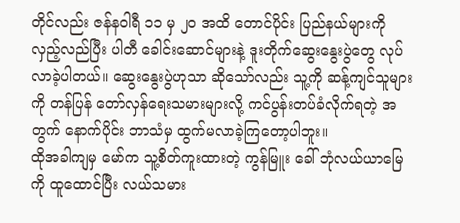တိုင်လည်း ဇန်နဝါရီ ၁၁ မှ ၂၀ အထိ တောင်ပိုင်း ပြည်နယ်များကို လှည့်လည်ပြီး ပါတီ ခေါင်းဆောင်များနဲ့ ဒူးတိုက်ဆွေးနွေးပွဲတွေ လုပ်လာခဲ့ပါတယ်။ ဆွေးနွေးပွဲဟုသာ ဆိုသော်လည်း သူ့ကို ဆန့်ကျင်သူများကို တန်ပြန် တော်လှန်ရေးသမားများလို့ ကင်ပွန်းတပ်ခံလိုက်ရတဲ့ အတွက် နောက်ပိုင်း ဘာသံမှ ထွက်မလာခဲ့ကြတော့ပါဘူး။
ထိုအခါကျမှ မော်က သူ့စိတ်ကူးထားတဲ့ ကွန်မြူး ခေါ် ဘုံလယ်ယာမြေ ကို ထူထောင်ပြီး လယ်သမား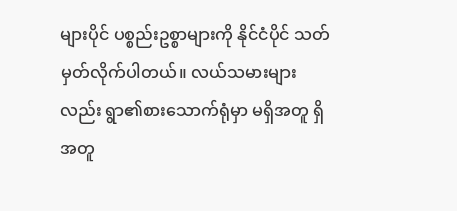များပိုင် ပစ္စည်းဥစ္စာများကို နိုင်ငံပိုင် သတ်မှတ်လိုက်ပါတယ်။ လယ်သမားများလည်း ရွာ၏စားသောက်ရုံမှာ မရှိအတူ ရှိအတူ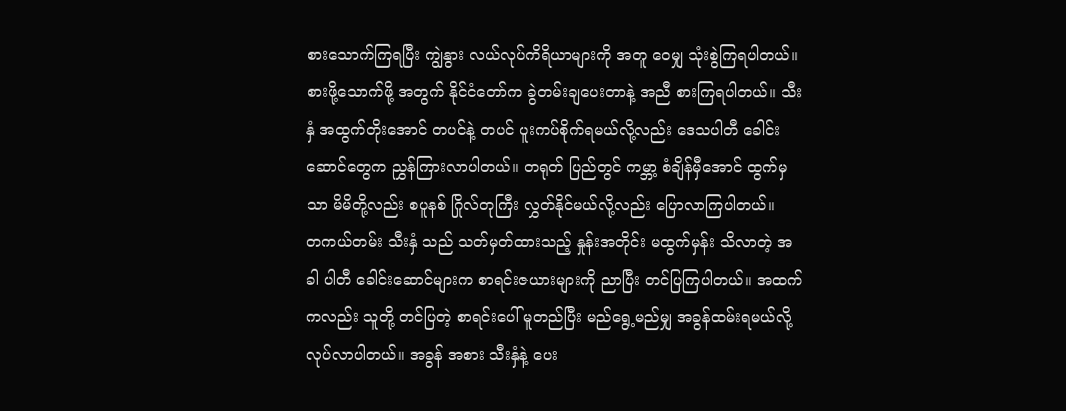စားသောက်ကြရပြီး ကျွဲနွား လယ်လုပ်ကိရိယာများကို အတူ ဝေမျှ သုံးစွဲကြရပါတယ်။ စားဖို့သောက်ဖို့ အတွက် နိုင်ငံတော်က ခွဲတမ်းချပေးတာနဲ့ အညီ စားကြရပါတယ်။ သီးနှံ အထွက်တိုးအောင် တပင်နဲ့ တပင် ပူးကပ်စိုက်ရမယ်လို့လည်း ဒေသပါတီ ခေါင်းဆောင်တွေက ညွှန်ကြားလာပါတယ်။ တရုတ် ပြည်တွင် ကမ္ဘာ့ စံချိန်မှီအောင် ထွက်မှသာ မိမိတို့လည်း စပူနစ် ဂြိုလ်တုကြီး လွှတ်နိုင်မယ်လို့လည်း ပြောလာကြပါတယ်။
တကယ်တမ်း သီးနှံ သည် သတ်မှတ်ထားသည့် နှုန်းအတိုင်း မထွက်မှန်း သိလာတဲ့ အခါ ပါတီ ခေါင်းဆောင်များက စာရင်းဇယားများကို ညာပြီး တင်ပြကြပါတယ်။ အထက်ကလည်း သူတို့ တင်ပြတဲ့ စာရင်းပေါ် မူတည်ပြီး မည်ရွေ့မည်မျှ အခွန်ထမ်းရမယ်လို့ လုပ်လာပါတယ်။ အခွန် အစား သီးနှံနဲ့ ပေး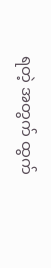ရတဲ့ အတွက် ထွက်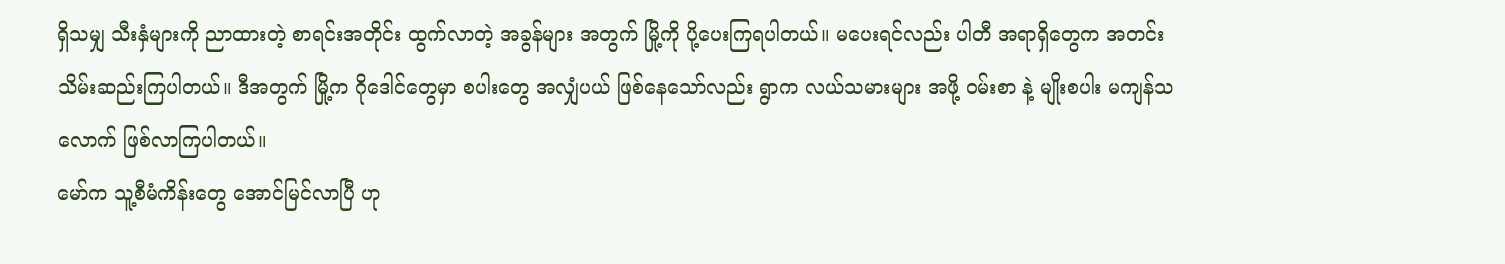ရှိသမျှ သီးနှံများကို ညာထားတဲ့ စာရင်းအတိုင်း ထွက်လာတဲ့ အခွန်များ အတွက် မြို့ကို ပို့ပေးကြရပါတယ်။ မပေးရင်လည်း ပါတီ အရာရှိတွေက အတင်းသိမ်းဆည်းကြပါတယ်။ ဒီအတွက် မြို့က ဂိုဒေါင်တွေမှာ စပါးတွေ အလျှံပယ် ဖြစ်နေသော်လည်း ရွာက လယ်သမားများ အဖို့ ဝမ်းစာ နဲ့ မျိုးစပါး မကျန်သလောက် ဖြစ်လာကြပါတယ်။
မော်က သူ့စီမံကိန်းတွေ အောင်မြင်လာပြီ ဟု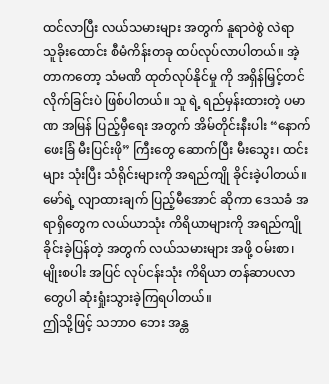ထင်လာပြီး လယ်သမားများ အတွက် နူရာဝဲစွဲ လဲရာ သူခိုးထောင်း စီမံကိန်းတခု ထပ်လုပ်လာပါတယ်။ အဲ့တာကတော့ သံမဏိ ထုတ်လုပ်နိုင်မှု ကို အရှိန်မြှင့်တင်လိုက်ခြင်းပဲ ဖြစ်ပါတယ်။ သူ ရဲ့ ရည်မှန်းထားတဲ့ ပမာဏ အမြန် ပြည့်မှီရေး အတွက် အိမ်တိုင်းနီးပါး “နောက်ဖေးခြံ မီးပြင်းဖို” ကြီးတွေ ဆောက်ပြီး မီးသွေး၊ ထင်း များ သုံးပြီး သံရိုင်းများကို အရည်ကျို ခိုင်းခဲ့ပါတယ်။ မော်ရဲ့ လျာထားချက် ပြည့်မီအောင် ဆိုကာ ဒေသခံ အရာရှိတွေက လယ်ယာသုံး ကိရိယာများကို အရည်ကျို ခိုင်းခဲ့ပြန်တဲ့ အတွက် လယ်သမားများ အဖို့ ဝမ်းစာ၊ မျိုးစပါး အပြင် လုပ်ငန်းသုံး ကိရိယာ တန်ဆာပလာတွေပါ ဆုံးရှုံးသွားခဲ့ကြရပါတယ်။
ဤသို့ဖြင့် သဘာဝ ဘေး အန္တ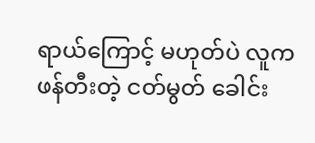ရာယ်ကြောင့် မဟုတ်ပဲ လူက ဖန်တီးတဲ့ ငတ်မွတ် ခေါင်း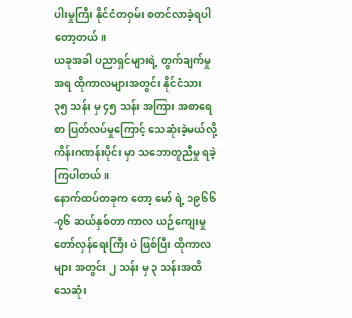ပါးမှုကြီး နိုင်ငံတဝှမ်း စတင်လာခဲ့ရပါတော့တယ်။
ယခုအခါ ပညာရှင်များရဲ့ တွက်ချက်မှုအရ ထိုကာလများအတွင်း နိုင်ငံသား ၃၅ သန်း မှ ၄၅ သန်း အကြား အစာရေစာ ပြတ်လပ်မှုကြောင့် သေဆုံးခဲ့မယ်လို့ ကိန်းဂဏန်းပိုင်း မှာ သဘောတူညီမှု ရခဲ့ကြပါတယ်။
နောက်ထပ်တခုက တော့ မော် ရဲ့ ၁၉၆၆-၇၆ ဆယ်နှစ်တာ ကာလ ယဉ်ကျေးမှု တော်လှန်ရေးကြီး ပဲ ဖြစ်ပြီး ထိုကာလများ အတွင်း ၂ သန်း မှ ၃ သန်းအထိ သေဆုံး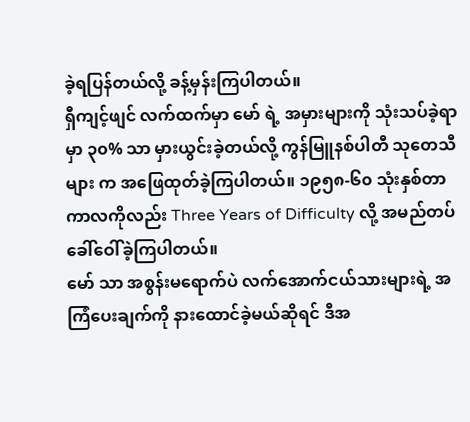ခဲ့ရပြန်တယ်လို့ ခန့်မှန်းကြပါတယ်။
ရှီကျင့်ဖျင် လက်ထက်မှာ မော် ရဲ့ အမှားများကို သုံးသပ်ခဲ့ရာမှာ ၃၀% သာ မှားယွင်းခဲ့တယ်လို့ ကွန်မြူနစ်ပါတီ သုတေသီများ က အဖြေထုတ်ခဲ့ကြပါတယ်။ ၁၉၅၈-၆၀ သုံးနှစ်တာ ကာလကိုလည်း Three Years of Difficulty လို့ အမည်တပ် ခေါ်ဝေါ်ခဲ့ကြပါတယ်။
မော် သာ အစွန်းမရောက်ပဲ လက်အောက်ငယ်သားများရဲ့ အကြံပေးချက်ကို နားထောင်ခဲ့မယ်ဆိုရင် ဒီအ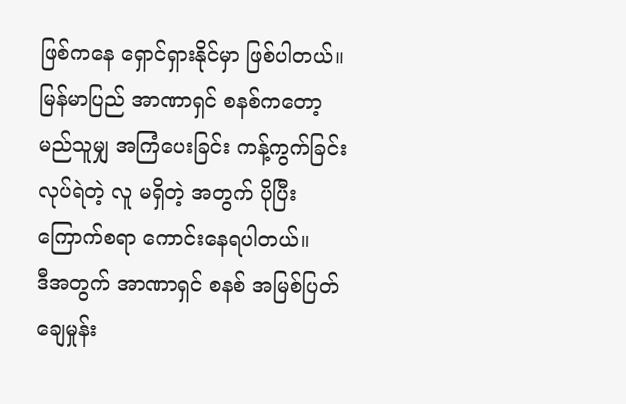ဖြစ်ကနေ ရှောင်ရှားနိုင်မှာ ဖြစ်ပါတယ်။
မြန်မာပြည် အာဏာရှင် စနစ်ကတော့ မည်သူမျှ အကြံပေးခြင်း ကန့်ကွက်ခြင်း လုပ်ရဲတဲ့ လူ မရှိတဲ့ အတွက် ပိုပြီး ကြောက်စရာ ကောင်းနေရပါတယ်။
ဒီအတွက် အာဏာရှင် စနစ် အမြစ်ပြတ် ချေမှုန်း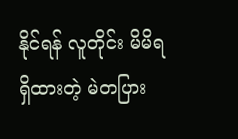နိုင်ရန် လူတိုင်း မိမိရရှိထားတဲ့ မဲတပြား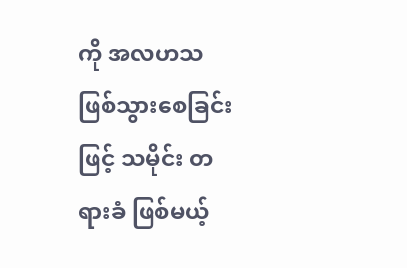ကို အလဟသ ဖြစ်သွားစေခြင်းဖြင့် သမိုင်း တရားခံ ဖြစ်မယ့်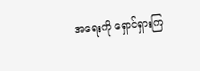အရေးကို ရှောင်ရှားကြ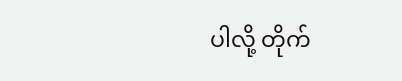ပါလို့ တိုက်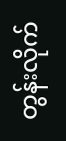တွန်းလိုက်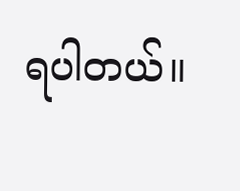ရပါတယ်။